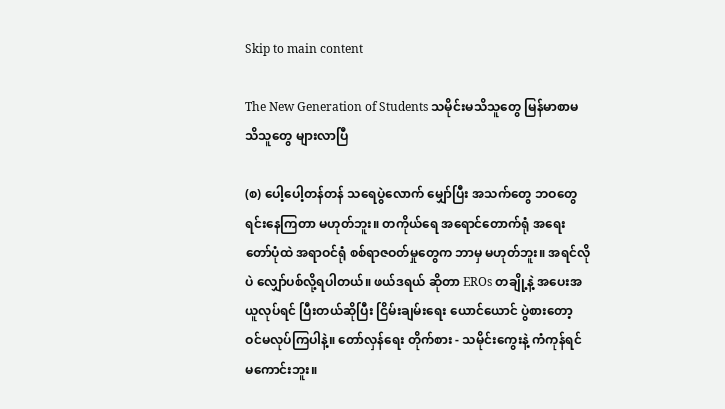Skip to main content

The New Generation of Students သမိုင်းမသိသူတွေ မြန်မာစာမသိသူတွေ များလာပြီ

(စ) ပေါ့ပေါ့တန်တန် သရေပွဲလောက် မျှော်ပြီး အသက်တွေ ဘဝတွေ ရင်းနေကြတာ မဟုတ်ဘူး။ တကိုယ်ရေ အရောင်တောက်ရုံ အရေးတော်ပုံထဲ အရာဝင်ရုံ စစ်ရာဇဝတ်မှုတွေက ဘာမှ မဟုတ်ဘူး။ အရင်လိုပဲ လျှော်ပစ်လို့ရပါတယ်။ ဖယ်ဒရယ် ဆိုတာ EROs တချို့နဲ့ အပေးအယူလုပ်ရင် ပြီးတယ်ဆိုပြီး ငြိမ်းချမ်းရေး ယောင်ယောင် ပွဲစားတော့ ဝင်မလုပ်ကြပါနဲ့။ တော်လှန်ရေး တိုက်စား - သမိုင်းကွေးနဲ့ ကံကုန်ရင် မကောင်းဘူး။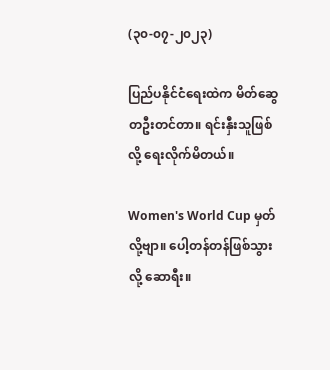(၃၀-၀၇-၂၀၂၃)

ပြည်ပနိုင်ငံရေးထဲက မိတ်ဆွေတဦးတင်တာ။ ရင်းနှီးသူဖြစ်လို့ ရေးလိုက်မိတယ်။

Women's World Cup မှတ်လို့ဗျာ။ ပေါ့တန်တန်ဖြစ်သွားလို့ ဆောရီး။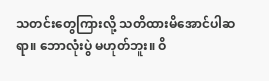သတင်းတွေကြားလို့ သတိထားမိအောင်ပါဆရာ။ ဘောလုံးပွဲ မဟုတ်ဘူး။ ဝိ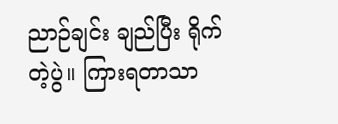ညာဉ်ချင်း ချည်ပြီး ရိုက်တဲ့ပွဲ။ ကြားရတာသာ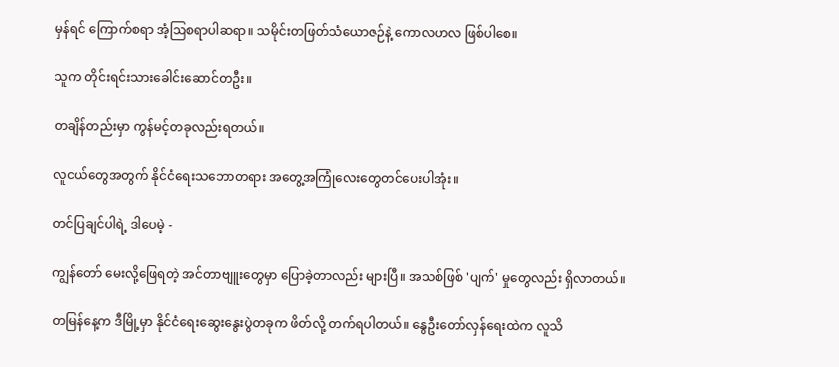မှန်ရင် ကြောက်စရာ အံ့ဩစရာပါဆရာ။ သမိုင်းတဖြတ်သံယောဇဉ်နဲ့ ကောလဟလ ဖြစ်ပါစေ။

သူက တိုင်းရင်းသားခေါင်းဆောင်တဦး။

တချိန်တည်းမှာ ကွန်မင့်တခုလည်းရတယ်။

လူငယ်တွေအတွက် နိုင်ငံရေးသဘောတရား အတွေ့အကြုံလေးတွေတင်ပေးပါအုံး။

တင်ပြချင်ပါရဲ့ ဒါပေမဲ့ -

ကျွန်တော် မေးလို့ဖြေရတဲ့ အင်တာဗျူးတွေမှာ ပြောခဲ့တာလည်း များပြီ။ အသစ်ဖြစ် 'ပျက်' မှုတွေလည်း ရှိလာတယ်။

တမြန်နေ့က ဒီမြို့မှာ နိုင်ငံရေးဆွေးနွေးပွဲတခုက ဖိတ်လို့ တက်ရပါတယ်။ နွေဦးတော်လှန်ရေးထဲက လူသိ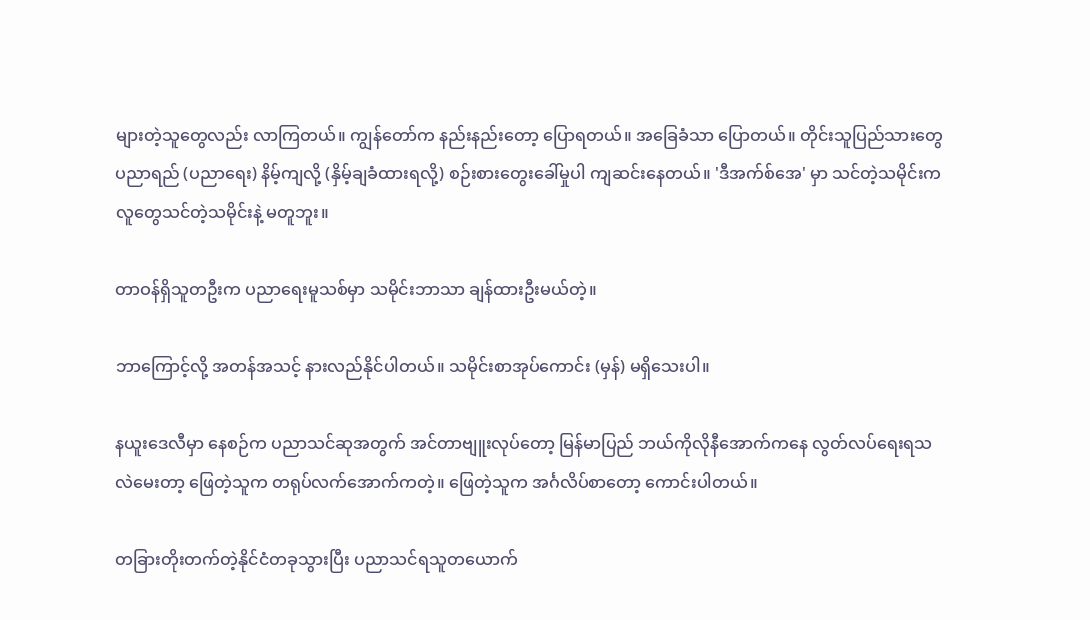များတဲ့သူတွေလည်း လာကြတယ်။ ကျွန်တော်က နည်းနည်းတော့ ပြောရတယ်။ အခြေခံသာ ပြောတယ်။ တိုင်းသူပြည်သားတွေ ပညာရည် (ပညာရေး) နိမ့်ကျလို့ (နှိမ့်ချခံထားရလို့) စဉ်းစားတွေးခေါ်မှုပါ ကျဆင်းနေတယ်။ 'ဒီအက်စ်အေ' မှာ သင်တဲ့သမိုင်းက လူတွေသင်တဲ့သမိုင်းနဲ့ မတူဘူး။

တာဝန်ရှိသူတဦးက ပညာရေးမူသစ်မှာ သမိုင်းဘာသာ ချန်ထားဦးမယ်တဲ့။

ဘာကြောင့်လို့ အတန်အသင့် နားလည်နိုင်ပါတယ်။ သမိုင်းစာအုပ်ကောင်း (မှန်) မရှိသေးပါ။

နယူးဒေလီမှာ နေစဉ်က ပညာသင်ဆုအတွက် အင်တာဗျူးလုပ်တော့ မြန်မာပြည် ဘယ်ကိုလိုနီအောက်ကနေ လွတ်လပ်ရေးရသလဲမေးတာ့ ဖြေတဲ့သူက တရုပ်လက်အောက်ကတဲ့။ ဖြေတဲ့သူက အင်္ဂလိပ်စာတော့ ကောင်းပါတယ်။

တခြားတိုးတက်တဲ့နိုင်ငံတခုသွားပြီး ပညာသင်ရသူတယောက်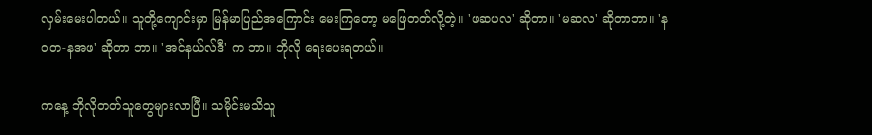လှမ်းမေးပါတယ်။ သူတို့ကျောင်းမှာ မြန်မာပြည်အကြောင်း မေးကြတော့ မဖြေတတ်လို့တဲ့။ 'ဖဆပလ' ဆိုတာ။ 'မဆလ' ဆိုတာဘာ။ 'နဝတ-နအဖ' ဆိုတာ ဘာ။ 'အင်နယ်လ်ဒီ' က ဘာ။ ဘိုလို ရေးပေးရတယ်။

ကနေ့ ဘိုလိုတတ်သူတွေများလာပြီ။ သမိုင်းမသိသူ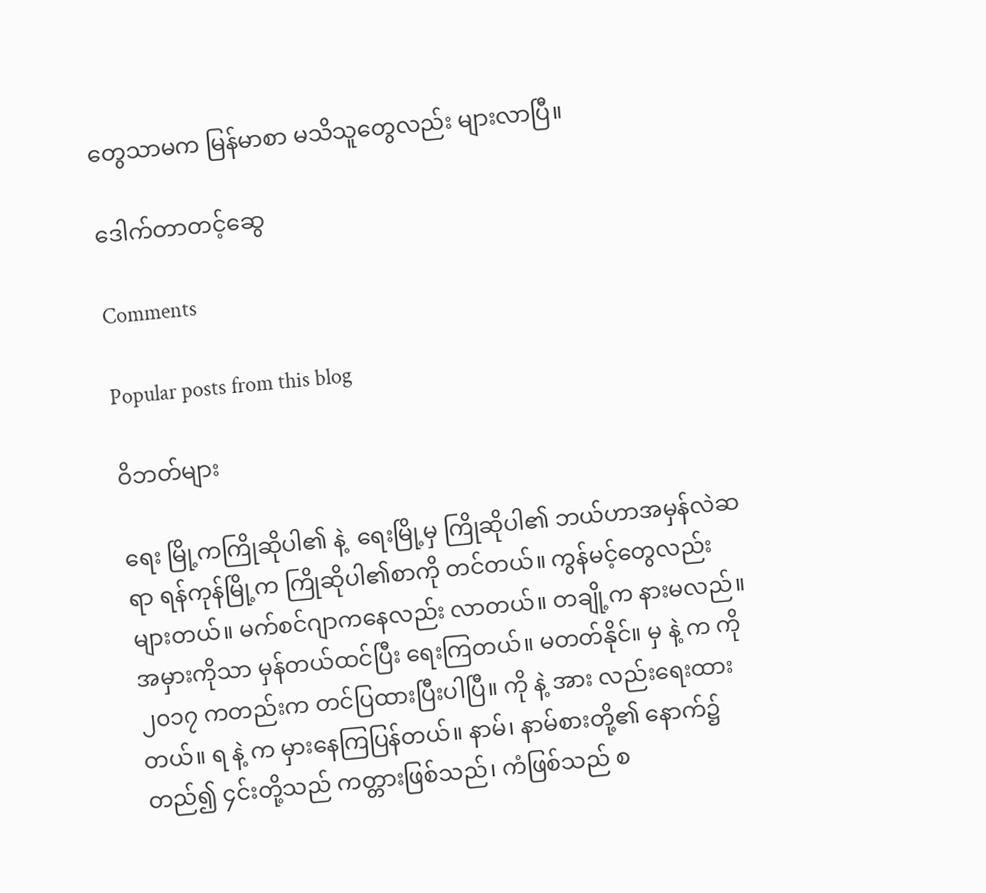တွေသာမက မြန်မာစာ မသိသူတွေလည်း များလာပြီ။

ဒေါက်တာတင့်ဆွေ

Comments

Popular posts from this blog

ဝိဘတ်များ

ရေး မြို့ကကြိုဆိုပါ၏ နဲ့  ရေးမြို့မှ ကြိုဆိုပါ၏ ဘယ်ဟာအမှန်လဲဆရာ ရန်ကုန်မြို့က ကြိုဆိုပါ၏စာကို တင်တယ်။ ကွန်မင့်တွေလည်း များတယ်။ မက်စင်ဂျာကနေလည်း လာတယ်။ တချို့က နားမလည်။ အမှားကိုသာ မှန်တယ်ထင်ပြီး ရေးကြတယ်။ မတတ်နိုင်။ မှ နဲ့ က ကို ၂၀၁၇ ကတည်းက တင်ပြထားပြီးပါပြီ။ ကို နဲ့ အား လည်းရေးထားတယ်။ ရ နဲ့ က မှားနေကြပြန်တယ်။ နာမ်၊ နာမ်စားတို့၏ နောက်၌တည်၍ ၄င်းတို့သည် ကတ္တားဖြစ်သည်၊ ကံဖြစ်သည် စ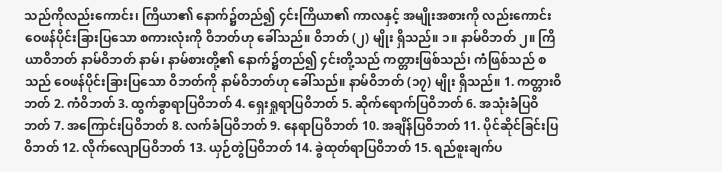သည်ကိုလည်းကောင်း၊ ကြိယာ၏ နောက်၌တည်၍ ၄င်းကြိယာ၏ ကာလနှင့် အမျိုးအစားကို လည်းကောင်း ဝေဖန်ပိုင်းခြားပြသော စကားလုံးကို ဝိဘတ်ဟု ခေါ်သည်။ ဝိဘတ် (၂) မျိုး ရှိသည်။ ၁။ နာမ်ဝိဘတ် ၂။ ကြိယာဝိဘတ် နာမ်ဝိဘတ် နာမ်၊ နာမ်စားတို့၏ နောက်၌တည်၍ ၄င်းတို့သည် ကတ္တားဖြစ်သည်၊ ကံဖြစ်သည် စသည် ဝေဖန်ပိုင်းခြားပြသော ဝိဘတ်ကို နာမ်ဝိဘတ်ဟု ခေါ်သည်။ နာမ်ဝိဘတ် (၁၇) မျိုး ရှိသည်။ 1. ကတ္တားဝိဘတ် 2. ကံဝိဘတ် 3. ထွက်ခွာရာပြဝိဘတ် 4. ရှေးရှုရာပြဝိဘတ် 5. ဆိုက်ရောက်ပြဝိဘတ် 6. အသုံးခံပြဝိဘတ် 7. အကြောင်းပြဝိဘတ် 8. လက်ခံပြဝိဘတ် 9. နေရာပြဝိဘတ် 10. အချိန်ပြဝိဘတ် 11. ပိုင်ဆိုင်ခြင်းပြဝိဘတ် 12. လိုက်လျောပြဝိဘတ် 13. ယှဉ်တွဲပြဝိဘတ် 14. ခွဲထုတ်ရာပြဝိဘတ် 15. ရည်စူးချက်ပ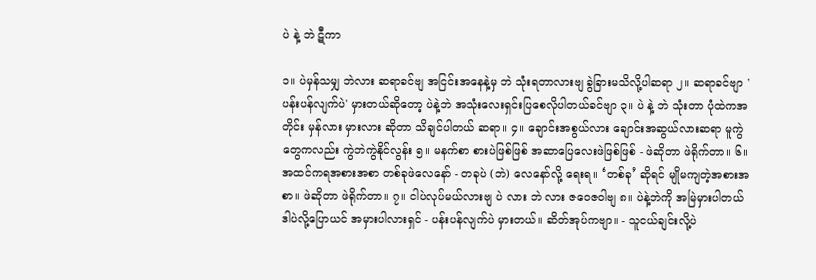ပဲ နဲ့ ဘဲ ဋီကာ

၁။ ပဲမှန်သမျှ ဘဲလား ဆရာခင်ဗျ အငြင်းအနေနဲ့မှ ဘဲ သုံးရတာလားဗျ ခွဲခြားမသိလို့ပါဆရာ ၂။ ဆရာခင်ဗျာ 'ပန်းပန်လျက်ပဲ' မှားတယ်ဆိုတော့ ပဲနဲ့ဘဲ အသုံးလေးရှင်းပြစေလိုပါတယ်ခင်ဗျာ ၃။ ပဲ နဲ့ ဘဲ သုံးတာ ပုံထဲကအတိုင်း မှန်လား မှားလား ဆိုတာ သိချင်ပါတယ် ဆရာ။ ၄။ ချောင်းအစွယ်လား ချောင်းအဆွယ်လားဆရာ မူကွဲတွေကလည်း ကွဲဘဲကွဲနိုင်လွန်း ၅။ မနက်စာ စားပဲဖြစ်ဖြစ် အဆာပြေလေးဖဲဖြစ်ဖြစ် - ဖဲဆိုတာ ဖဲရိုက်တာ။ ၆။ အထင်ကရအစားအစာ တစ်ခုဖဲလေနော် - တခုပဲ (ဘဲ) လေနော်လို့ ရေးရ။ ‘တစ်ခု’ ဆိုရင် မျိုမကျတဲ့အစားအစာ။ ဖဲဆိုတာ ဖဲရိုက်တာ။ ၇။ ငါပဲလုပ်မယ်လားဗျ ပဲ လား ဘဲ လား ဇဝေဇဝါဗျ ၈။ ပဲနဲ့ဘဲကို အမြဲမှားပါတယ် ဒါပဲလို့ပြောယင် အမှားပါလားရှင် - ပန်းပန်လျက်ပဲ မှားတယ်။ ဆိတ်အုပ်ကဗျာ။ - သူငယ်ချင်းလို့ပဲ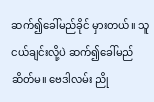ဆက်၍ခေါ်မည်ခိုင် မှားတယ်။ သူငယ်ချင်းလို့ပဲ ဆက်၍ခေါ်မည် ဆိတ်မ။ ဗေဒါလမ်း ညို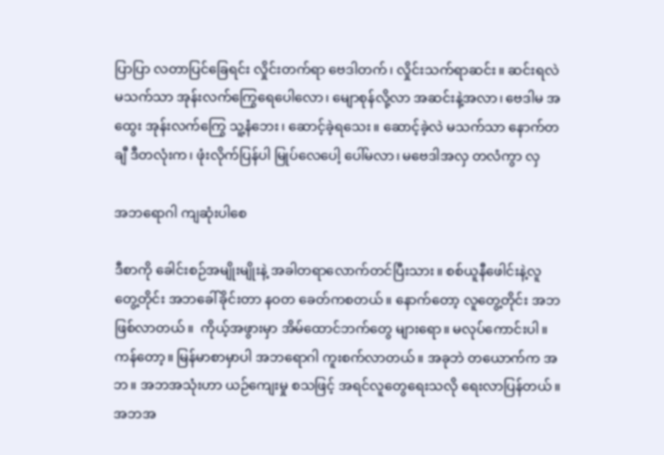ပြာပြာ လတာပြင်ခြေရင်း လှိုင်းတက်ရာ ဗေဒါတက်၊ လှိုင်းသက်ရာဆင်း။ ဆင်းရလဲ မသက်သာ အုန်းလက်ကြွေရေပေါလော၊ မျောစုန်လို့လာ အဆင်းနဲ့အလာ၊ ဗေဒါမ အထွေး အုန်းလက်ကြွေ သူ့နံဘေး၊ ဆောင့်ခဲ့ရသေး။ ဆောင့်ခဲ့လဲ မသက်သာ နောက်တချီ ဒီတလုံးက၊ ဖုံးလိုက်ပြန်ပါ မြုပ်လေပေါ့ ပေါ်မလာ၊ မဗေဒါအလှ တလံကွာ လှ

အဘရောဂါ ကျဆုံးပါစေ

ဒီစာကို ခေါင်းစဉ်အမျိုးမျိုးနဲ့ အခါတရာလောက်တင်ပြီးသား။ စစ်ယူနီဖေါင်းနဲ့လူတွေ့တိုင်း အဘခေါ်ခိုင်းတာ နဝတ ခေတ်ကစတယ်။ နောက်တော့ လူတွေ့တိုင်း အဘဖြစ်လာတယ်။  ကိုယ့်အဖွားမှာ အိမ်ထောင်ဘက်တွေ များရော။ မလုပ်ကောင်းပါ။ ကန်တော့။ မြန်မာစာမှာပါ အဘရောဂါ ကူးစက်လာတယ်။ အခုဘဲ တယောက်က အဘ။ အဘအသုံးဟာ ယဉ်ကျေးမှု စသဖြင့် အရင်လူတွေရေးသလို ရေးလာပြန်တယ်။ အဘအ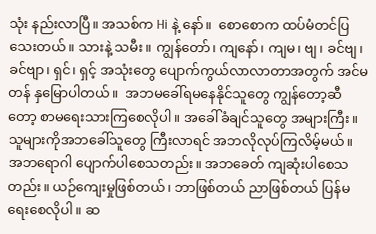သုံး နည်းလာပြီ။ အသစ်က Hi နဲ့ နော်။  စောစောက ထပ်မံတင်ပြသေးတယ်။ သားနဲ့ သမီး။ ကျွန်တော်၊ ကျနော်၊ ကျမ၊ ဗျ၊ ခင်ဗျ၊ ခင်ဗျာ၊ ရှင်၊ ရှင့် အသုံးတွေ ပျောက်ကွယ်လာလာတာအတွက် အင်မတန် နှမြောပါတယ်။  အဘမခေါ်ရမနေနိုင်သူတွေ ကျွန်တော့ဆီတော့ စာမရေးသားကြစေလိုပါ။ အခေါ်ခံချင်သူတွေ အများကြီး။  သူများကိုအဘခေါ်သူတွေ ကြီးလာရင် အဘလိုလုပ်ကြလိမ့်မယ်။ အဘရောဂါ ပျောက်ပါစေသတည်း။ အဘခေတ် ကျဆုံးပါစေသတည်း။ ယဉ်ကျေးမှုဖြစ်တယ်၊ ဘာဖြစ်တယ် ညာဖြစ်တယ် ပြန်မရေးစေလိုပါ။ ဆ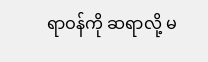ရာဝန်ကို ဆရာလို့ မ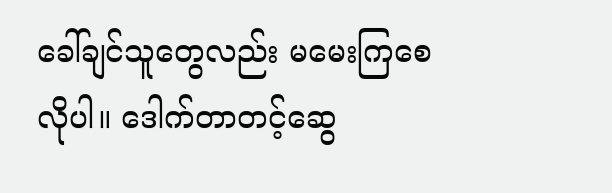ခေါ်ချင်သူတွေလည်း မမေးကြစေလိုပါ။ ဒေါက်တာတင့်ဆွေ